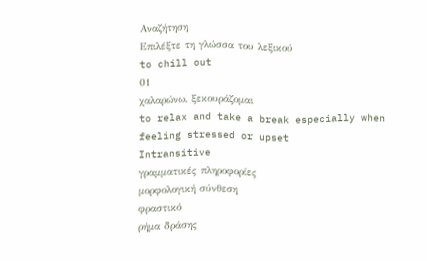Αναζήτηση
Επιλέξτε τη γλώσσα του λεξικού
to chill out
01
χαλαρώνω, ξεκουράζομαι
to relax and take a break especially when feeling stressed or upset
Intransitive
γραμματικές πληροφορίες
μορφολογική σύνθεση
φραστικό
ρήμα δράσης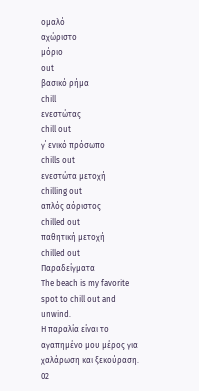ομαλό
αχώριστο
μόριο
out
βασικό ρήμα
chill
ενεστώτας
chill out
γ΄ ενικό πρόσωπο
chills out
ενεστώτα μετοχή
chilling out
απλός αόριστος
chilled out
παθητική μετοχή
chilled out
Παραδείγματα
The beach is my favorite spot to chill out and unwind.
Η παραλία είναι το αγαπημένο μου μέρος για χαλάρωση και ξεκούραση.
02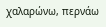χαλαρώνω, περνάω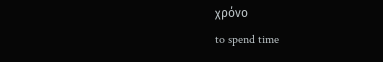χρόνο
to spend time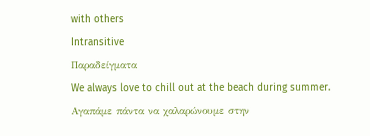with others
Intransitive
Παραδείγματα
We always love to chill out at the beach during summer.
Αγαπάμε πάντα να χαλαρώνουμε στην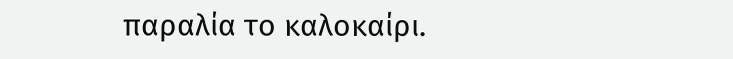παραλία το καλοκαίρι.